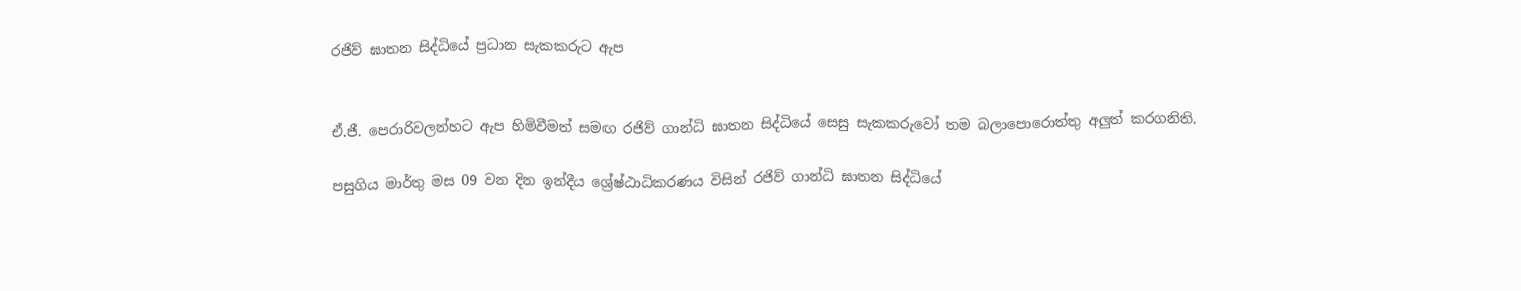රජිව් ඝාතන සිද්ධියේ ප්‍රධාන සැකකරුට ඇප


ඒ.ජී. පෙරාරිවලන්හට ඇප හිමිවීමත් සමඟ රජිව් ගාන්ධි ඝාතන සිද්ධියේ සෙසු සැකකරුවෝ තම බලාපොරොත්තු අලු‍ත් කරගනිති.

පසුගිය මාර්තු මස 09 වන දින ඉන්දීය ශ්‍රේෂ්ඨාධිකරණය විසින් රජිව් ගාන්ධි ඝාතන සිද්ධියේ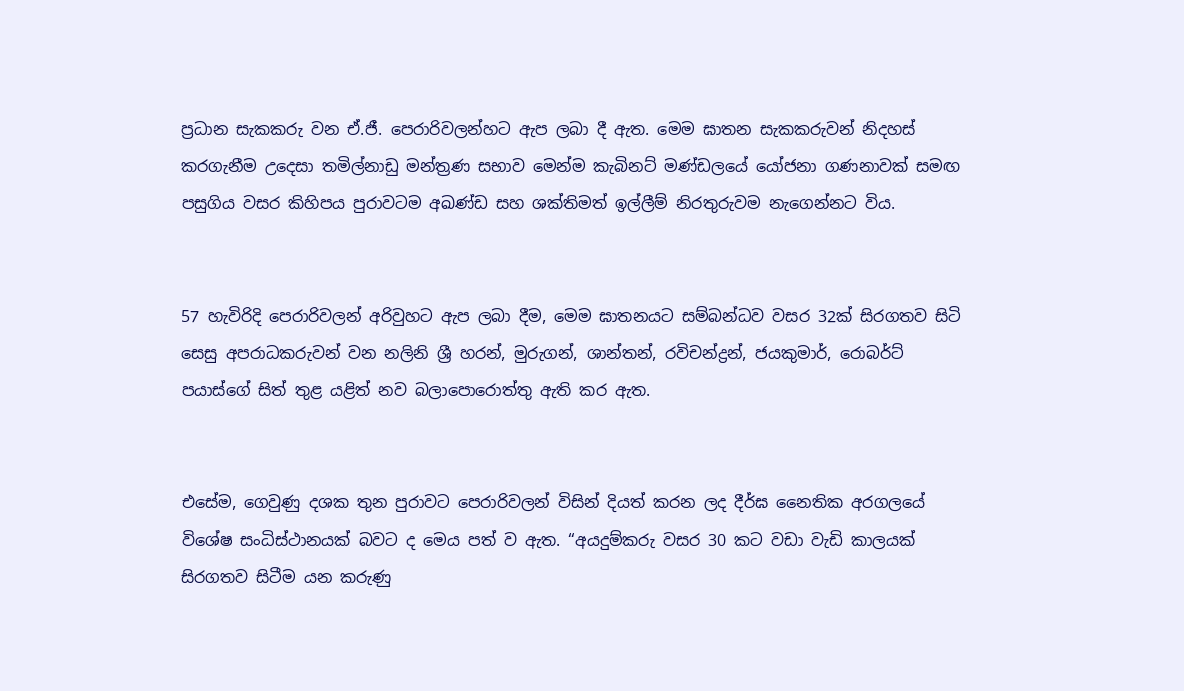ප්‍රධාන සැකකරු වන ඒ.ජී. පෙරාරිවලන්හට ඇප ලබා දී ඇත. මෙම ඝාතන සැකකරුවන් නිදහස් කරගැනීම උදෙසා තමිල්නාඩු මන්ත්‍රණ සභාව මෙන්ම කැබිනට් මණ්ඩලයේ යෝජනා ගණනාවක් සමඟ පසුගිය වසර කිහිපය පුරාවටම අඛණ්ඩ සහ ශක්තිමත් ඉල්ලීම් නිරතුරුවම නැගෙන්නට විය.


57 හැවිරිදි පෙරාරිවලන් අරිවුහට ඇප ලබා දීම, මෙම ඝාතනයට සම්බන්ධව වසර 32ක් සිරගතව සිටි සෙසු අපරාධකරුවන් වන නලිනි ශ්‍රී හරන්, මුරුගන්, ශාන්තන්, රවිචන්ද්‍රන්, ජයකුමාර්, රොබර්ට් පයාස්ගේ සිත් තුළ යළිත් නව බලාපොරොත්තු ඇති කර ඇත.


එසේම, ගෙවුණු දශක තුන පුරාවට පෙරාරිවලන් විසින් දියත් කරන ලද දීර්ඝ නෛතික අරගලයේ විශේෂ සංධිස්ථානයක් බවට ද මෙය පත් ව ඇත. “අයදුම්කරු වසර 30 කට වඩා වැඩි කාලයක් සිරගතව සිටීම යන කරුණු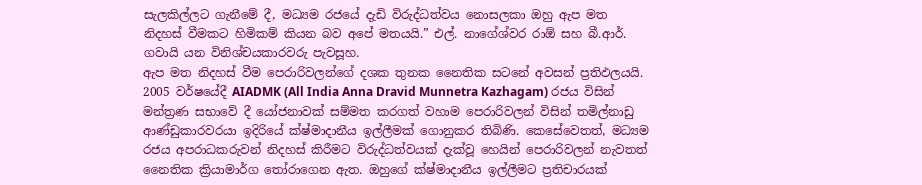සැලකිල්ලට ගැනීමේ දී, මධ්‍යම රජයේ දැඩි විරුද්ධත්වය නොසලකා ඔහු ඇප මත නිදහස් වීමකට හිමිකම් කියන බව අපේ මතයයි.” එල්. නාගේශ්වර රාඕ සහ බී.ආර්. ගවායි යන විනිශ්චයකාරවරු පැවසූහ.
ඇප මත නිදහස් වීම පෙරාරිවලන්ගේ දශක තුනක නෛතික සටනේ අවසන් ප්‍රතිඵලයයි. 2005 වර්ෂයේදී AIADMK (All India Anna Dravid Munnetra Kazhagam) රජය විසින් මන්ත්‍රණ සභාවේ දී යෝජනාවක් සම්මත කරගත් වහාම පෙරාරිවලන් විසින් තමිල්නාඩු ආණ්ඩුකාරවරයා ඉදිරියේ ක්ෂ්මාදානීය ඉල්ලීමක් ගොනුකර තිබිණි. කෙසේවෙතත්, මධ්‍යම රජය අපරාධකරුවන් නිදහස් කිරීමට විරුද්ධත්වයක් දැක්වූ හෙයින් පෙරාරිවලන් නැවතත් නෛතික ක්‍රියාමාර්ග තෝරාගෙන ඇත. ඔහුගේ ක්ෂ්මාදානීය ඉල්ලීමට ප්‍රතිචාරයක්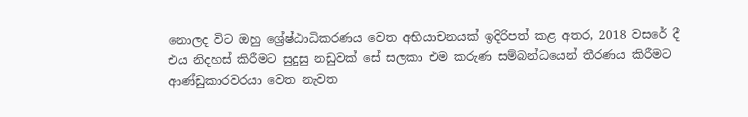නොලද විට ඔහු ශ්‍රේෂ්ඨාධිකරණය වෙත අභියාචනයක් ඉදිරිපත් කළ අතර, 2018 වසරේ දී එය නිදහස් කිරීමට සුදුසු නඩුවක් සේ සලකා එම කරුණ සම්බන්ධයෙන් තීරණය කිරීමට ආණ්ඩුකාරවරයා වෙත නැවත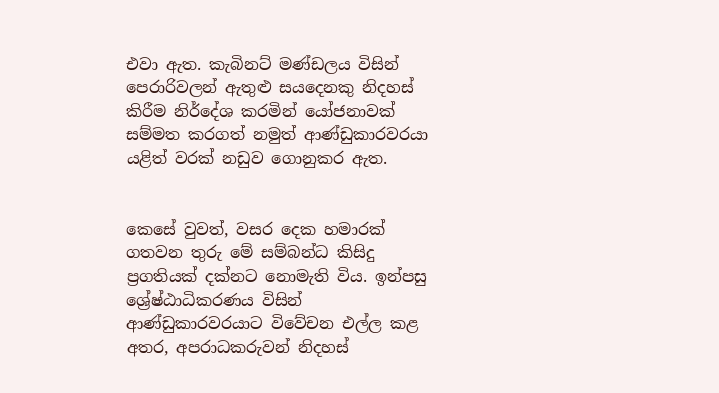එවා ඇත. කැබිනට් මණ්ඩලය විසින් පෙරාරිවලන් ඇතුළු සයදෙනකු නිදහස් කිරීම නිර්දේශ කරමින් යෝජනාවක් සම්මත කරගත් නමුත් ආණ්ඩුකාරවරයා යළිත් වරක් නඩුව ගොනුකර ඇත.


කෙසේ වුවත්, වසර දෙක හමාරක් ගතවන තුරු මේ සම්බන්ධ කිසිදු ප්‍රගතියක් දක්නට නොමැති විය. ඉන්පසු ශ්‍රේෂ්ඨාධිකරණය විසින් ආණ්ඩුකාරවරයාට විවේචන එල්ල කළ අතර, අපරාධකරුවන් නිදහස්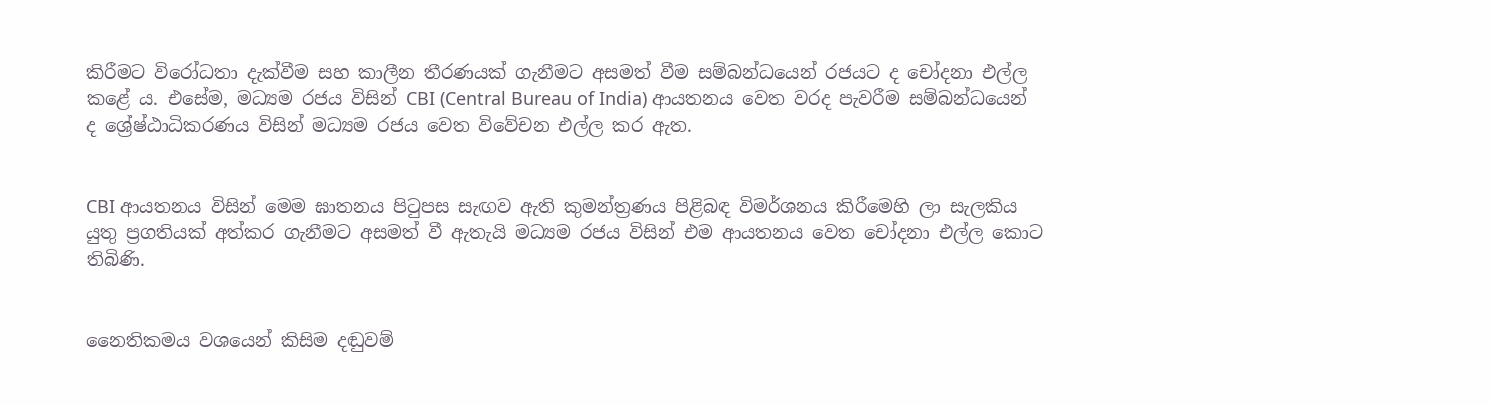කිරීමට විරෝධතා දැක්වීම සහ කාලීන තීරණයක් ගැනීමට අසමත් වීම සම්බන්ධයෙන් රජයට ද චෝදනා එල්ල කළේ ය. එසේම, මධ්‍යම රජය විසින් CBI (Central Bureau of India) ආයතනය වෙත වරද පැවරීම සම්බන්ධයෙන් ද ශ්‍රේෂ්ඨාධිකරණය විසින් මධ්‍යම රජය වෙත විවේචන එල්ල කර ඇත.


CBI ආයතනය විසින් මෙම ඝාතනය පිටුපස සැඟව ඇති කුමන්ත්‍රණය පිළිබඳ විමර්ශනය කිරීමෙහි ලා සැලකිය යුතු ප්‍රගතියක් අත්කර ගැනීමට අසමත් වී ඇතැයි මධ්‍යම රජය විසින් එම ආයතනය වෙත චෝදනා එල්ල කොට තිබිණි.


නෛතිකමය වශයෙන් කිසිම දඬුවම්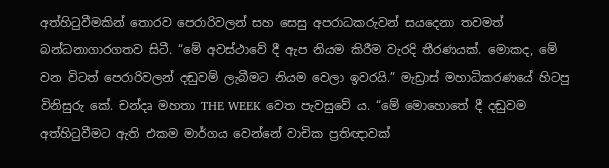අත්හිටුවීමකින් තොරව පෙරාරිවලන් සහ සෙසු අපරාධකරුවන් සයදෙනා තවමත් බන්ධනාගාරගතව සිටී. “මේ අවස්ථාවේ දී ඇප නියම කිරීම වැරදි තීරණයක්. මොකද, මේ වන විටත් පෙරාරිවලන් දඬුවම් ලැබීමට නියම වෙලා ඉවරයි.” මැඩ්‍රාස් මහාධිකරණයේ හිටපු විනිසුරු කේ. චන්දෘ මහතා THE WEEK වෙත පැවසුවේ ය. “මේ මොහොතේ දී දඬුවම අත්හිටුවීමට ඇති එකම මාර්ගය වෙන්නේ වාචික ප්‍රතිඥාවක්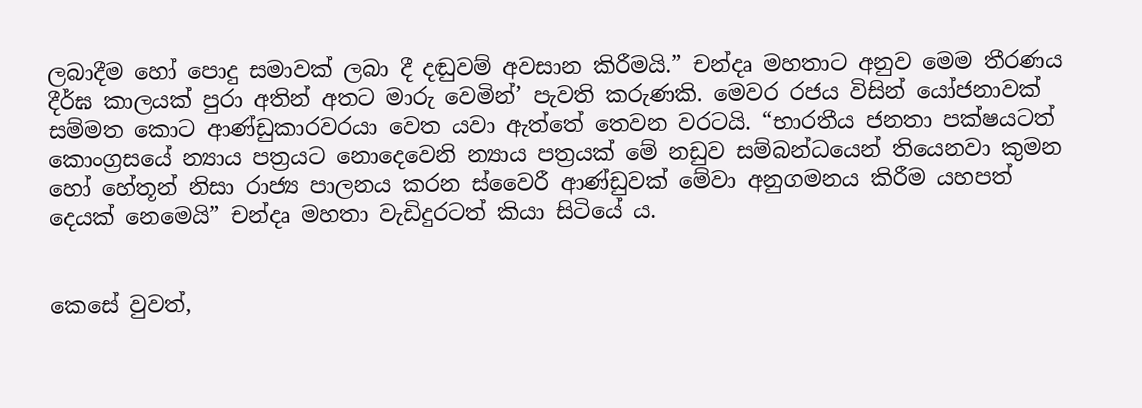ලබාදීම හෝ පොදු සමාවක් ලබා දී දඬුවම් අවසාන කිරීමයි.” චන්දෘ මහතාට අනුව මෙම තීරණය දීර්ඝ කාලයක් පුරා අතින් අතට මාරු වෙමින්’ පැවති කරුණකි. මෙවර රජය විසින් යෝජනාවක් සම්මත කොට ආණ්ඩුකාරවරයා වෙත යවා ඇත්තේ තෙවන වරටයි. “භාරතීය ජනතා පක්ෂයටත් කොංග්‍රසයේ න්‍යාය පත්‍රයට නොදෙවෙනි න්‍යාය පත්‍රයක් මේ නඩුව සම්බන්ධයෙන් තියෙනවා කුමන හෝ හේතූන් නිසා රාජ්‍ය පාලනය කරන ස්වෛරී ආණ්ඩුවක් මේවා අනුගමනය කිරීම යහපත් දෙයක් නෙමෙයි” චන්දෘ මහතා වැඩිදුරටත් කියා සිටියේ ය.


කෙසේ වුවත්,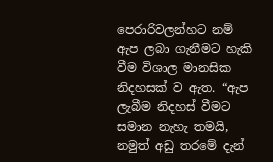පෙරාරිවලන්හට නම් ඇප ලබා ගැනීමට හැකි වීම විශාල මානසික නිදහසක් ව ඇත. “ඇප ලැබීම නිදහස් වීමට සමාන නැහැ තමයි, නමුත් අඩු තරමේ දැන්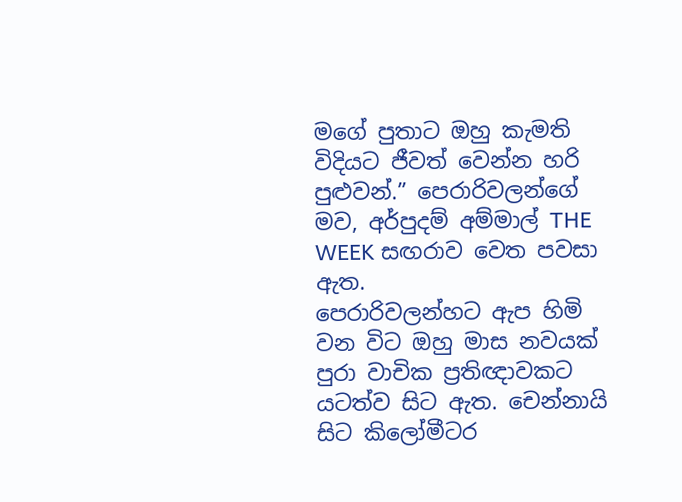මගේ පුතාට ඔහු කැමති විදියට ජීවත් වෙන්න හරි පුළුවන්.” පෙරාරිවලන්ගේ මව, අර්පුදම් අම්මාල් THE WEEK සඟරාව වෙත පවසා ඇත.
පෙරාරිවලන්හට ඇප හිමි වන විට ඔහු මාස නවයක් පුරා වාචික ප්‍රතිඥාවකට යටත්ව සිට ඇත. චෙන්නායි සිට කිලෝමීටර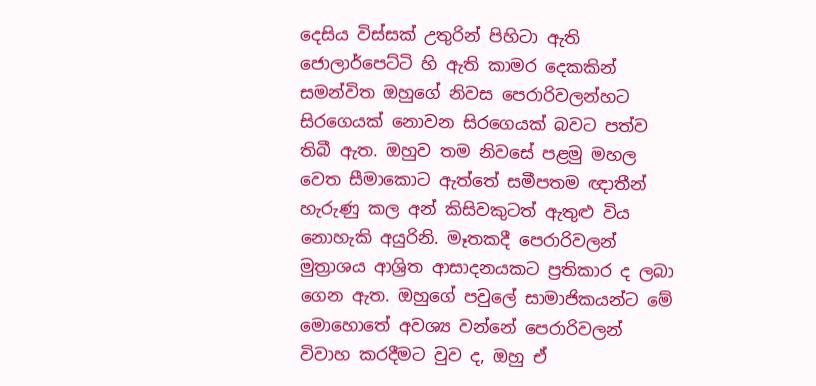දෙසිය විස්සක් උතුරින් පිහිටා ඇති ජොලාර්පෙට්ටි හි ඇති කාමර දෙකකින් සමන්විත ඔහුගේ නිවස පෙරාරිවලන්හට සිරගෙයක් නොවන සිරගෙයක් බවට පත්ව තිබී ඇත. ඔහුව තම නිවසේ පළමු මහල වෙත සීමාකොට ඇත්තේ සමීපතම ඥාතීන් හැරුණු කල අන් කිසිවකුටත් ඇතුළු විය නොහැකි අයුරිනි. මෑතකදී පෙරාරිවලන් මුත්‍රාශය ආශ්‍රිත ආසාදනයකට ප්‍රතිකාර ද ලබා ගෙන ඇත. ඔහුගේ පවුලේ සාමාජිකයන්ට මේ මොහොතේ අවශ්‍ය වන්නේ පෙරාරිවලන් විවාහ කරදීමට වුව ද, ඔහු ඒ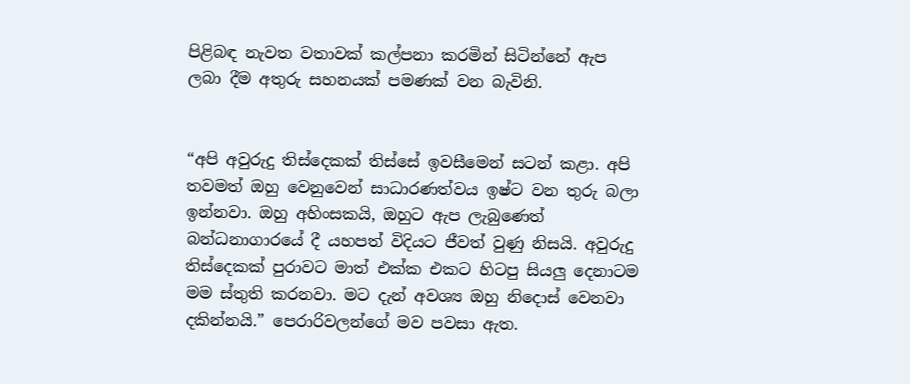පිළිබඳ නැවත වතාවක් කල්පනා කරමින් සිටින්නේ ඇප ලබා දීම අතුරු සහනයක් පමණක් වන බැවිනි.


“අපි අවුරුදු තිස්දෙකක් තිස්සේ ඉවසීමෙන් සටන් කළා. අපි තවමත් ඔහු වෙනුවෙන් සාධාරණත්වය ඉෂ්ට වන තුරු බලා ඉන්නවා. ඔහු අහිංසකයි, ඔහුට ඇප ලැබුණෙත් බන්ධනාගාරයේ දී යහපත් විදියට ජීවත් වුණු නිසයි. අවුරුදු තිස්දෙකක් පුරාවට මාත් එක්ක එකට හිටපු සියලු‍ දෙනාටම මම ස්තුති කරනවා. මට දැන් අවශ්‍ය ඔහු නිදොස් වෙනවා දකින්නයි.” පෙරාරිවලන්ගේ මව පවසා ඇත.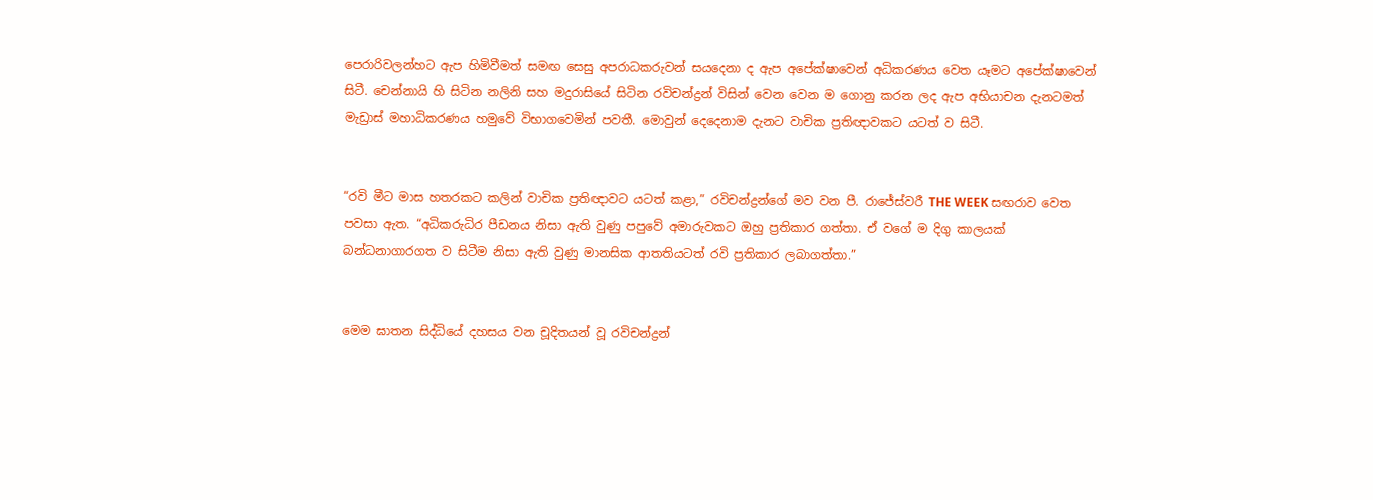පෙරාරිවලන්හට ඇප හිමිවීමත් සමඟ සෙසු අපරාධකරුවන් සයදෙනා ද ඇප අපේක්ෂාවෙන් අධිකරණය වෙත යෑමට අපේක්ෂාවෙන් සිටී. චෙන්නායි හි සිටින නලිනි සහ මදුරාසියේ සිටින රවිචන්ද්‍රන් විසින් වෙන වෙන ම ගොනු කරන ලද ඇප අභියාචන දැනටමත් මැඩ්‍රාස් මහාධිකරණය හමුවේ විභාගවෙමින් පවතී. මොවුන් දෙදෙනාම දැනට වාචික ප්‍රතිඥාවකට යටත් ව සිටී.


“රවි මීට මාස හතරකට කලින් වාචික ප්‍රතිඥාවට යටත් කළා,” රවිචන්ද්‍රන්ගේ මව වන පී. රාජේස්වරී THE WEEK සඟරාව වෙත පවසා ඇත. “අධිකරුධිර පීඩනය නිසා ඇති වුණු පපුවේ අමාරුවකට ඔහු ප්‍රතිකාර ගත්තා. ඒ වගේ ම දිගු කාලයක් බන්ධනාගාරගත ව සිටීම නිසා ඇති වුණු මානසික ආතතියටත් රවි ප්‍රතිකාර ලබාගත්තා.”


මෙම ඝාතන සිද්ධියේ දහසය වන චූදිතයන් වූ රවිචන්ද්‍රන්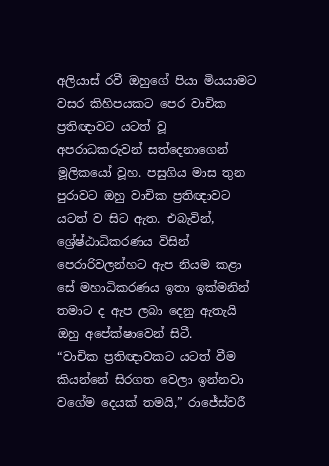අලියාස් රවී ඔහුගේ පියා මියයාමට වසර කිහිපයකට පෙර වාචික ප්‍රතිඥාවට යටත් වූ අපරාධකරුවන් සත්දෙනාගෙන් මූලිකයෝ වූහ. පසුගිය මාස තුන පුරාවට ඔහු වාචික ප්‍රතිඥාවට යටත් ව සිට ඇත. එබැවින්, ශ්‍රේෂ්ඨාධිකරණය විසින් පෙරාරිවලන්හට ඇප නියම කළා සේ මහාධිකරණය ඉතා ඉක්මනින් තමාට ද ඇප ලබා දෙනු ඇතැයි ඔහු අපේක්ෂාවෙන් සිටී.
“වාචික ප්‍රතිඥාවකට යටත් වීම කියන්නේ සිරගත වෙලා ඉන්නවා වගේම දෙයක් තමයි,” රාජේස්වරී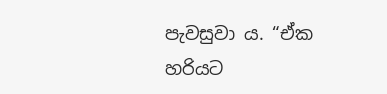පැවසුවා ය. “ඒක හරියට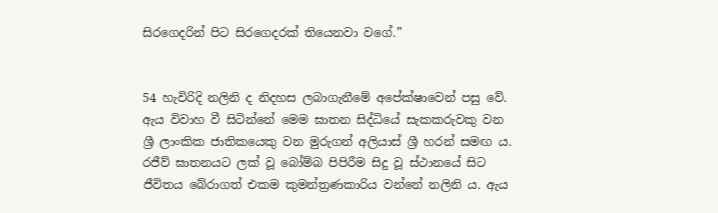සිරගෙදරින් පිට සිරගෙදරක් තියෙනවා වගේ.”


54 හැවිරිදි නලිනි ද නිදහස ලබාගැනීමේ අපේක්ෂාවෙන් පසු වේ. ඇය විවාහ වී සිටින්නේ මෙම ඝාතන සිද්ධියේ සැකකරුවකු වන ශ්‍රී ලාංකික ජාතිකයෙකු වන මුරුගන් අලියාස් ශ්‍රී හරන් සමඟ ය. රජීව් ඝාතනයට ලක් වූ බෝම්බ පිපිරීම සිදු වූ ස්ථානයේ සිට ජීවිතය බේරාගත් එකම කුමන්ත්‍රණකාරිය වන්නේ නලිනි ය. ඇය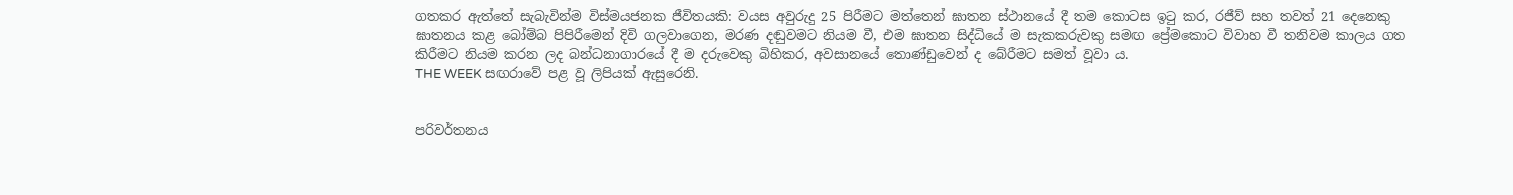ගතකර ඇත්තේ සැබැවින්ම විස්මයජනක ජීවිතයකි: වයස අවුරුදු 25 පිරීමට මත්තෙන් ඝාතන ස්ථානයේ දී තම කොටස ඉටු කර, රජීව් සහ තවත් 21 දෙනෙකු ඝාතනය කළ බෝම්බ පිපිරීමෙන් දිවි ගලවාගෙන, මරණ දඬුවමට නියම වී, එම ඝාතන සිද්ධියේ ම සැකකරුවකු සමඟ ප්‍රේමකොට විවාහ වී තනිවම කාලය ගත කිරීමට නියම කරන ලද බන්ධනාගාරයේ දී ම දරුවෙකු බිහිකර, අවසානයේ තොණ්ඩුවෙන් ද බේරීමට සමත් වූවා ය.
THE WEEK සඟරාවේ පළ වූ ලිපියක් ඇසුරෙනි.


පරිවර්තනය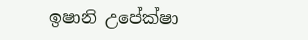ඉෂානි උපේක්ෂා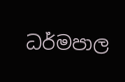ධර්මපාල